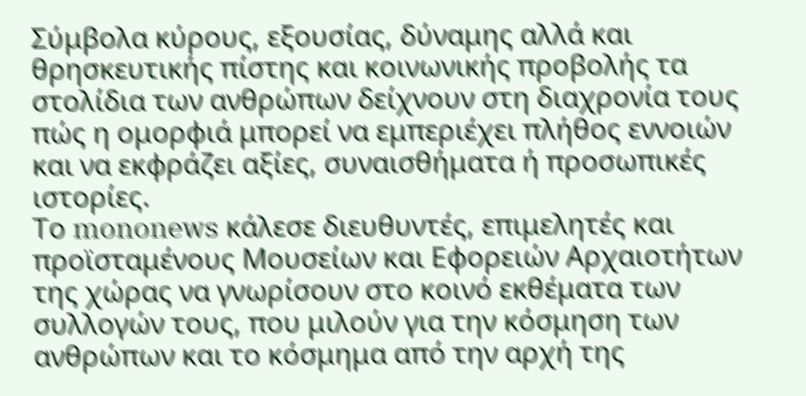Σύμβολα κύρους, εξουσίας, δύναμης αλλά και θρησκευτικής πίστης και κοινωνικής προβολής τα στολίδια των ανθρώπων δείχνουν στη διαχρονία τους πώς η ομορφιά μπορεί να εμπεριέχει πλήθος εννοιών και να εκφράζει αξίες, συναισθήματα ή προσωπικές ιστορίες.
Το mononews κάλεσε διευθυντές, επιμελητές και προϊσταμένους Μουσείων και Εφορειών Αρχαιοτήτων της χώρας να γνωρίσουν στο κοινό εκθέματα των συλλογών τους, που μιλούν για την κόσμηση των ανθρώπων και το κόσμημα από την αρχή της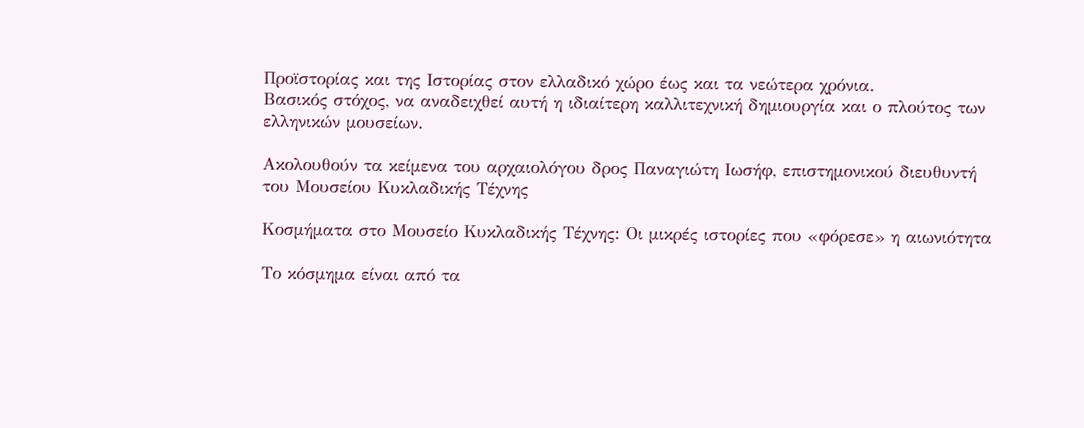Προϊστορίας και της Ιστορίας στον ελλαδικό χώρο έως και τα νεώτερα χρόνια.
Βασικός στόχος, να αναδειχθεί αυτή η ιδιαίτερη καλλιτεχνική δημιουργία και ο πλούτος των ελληνικών μουσείων.

Ακολουθούν τα κείμενα του αρχαιολόγου δρος Παναγιώτη Ιωσήφ, επιστημονικού διευθυντή του Μουσείου Κυκλαδικής Τέχνης

Κοσμήματα στο Μουσείο Κυκλαδικής Τέχνης: Οι μικρές ιστορίες που «φόρεσε» η αιωνιότητα

Το κόσμημα είναι από τα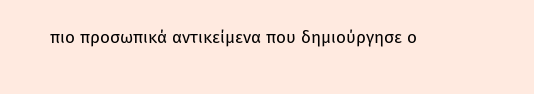πιο προσωπικά αντικείμενα που δημιούργησε ο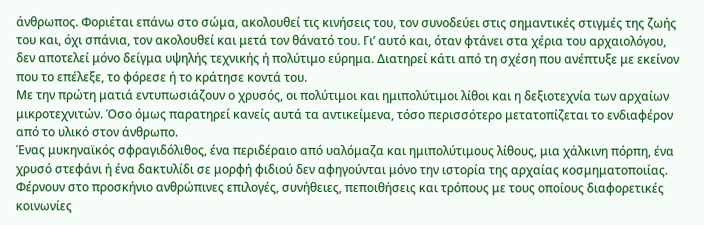άνθρωπος. Φοριέται επάνω στο σώμα, ακολουθεί τις κινήσεις του, τον συνοδεύει στις σημαντικές στιγμές της ζωής του και, όχι σπάνια, τον ακολουθεί και μετά τον θάνατό του. Γι’ αυτό και, όταν φτάνει στα χέρια του αρχαιολόγου, δεν αποτελεί μόνο δείγμα υψηλής τεχνικής ή πολύτιμο εύρημα. Διατηρεί κάτι από τη σχέση που ανέπτυξε με εκείνον που το επέλεξε, το φόρεσε ή το κράτησε κοντά του.
Με την πρώτη ματιά εντυπωσιάζουν ο χρυσός, οι πολύτιμοι και ημιπολύτιμοι λίθοι και η δεξιοτεχνία των αρχαίων μικροτεχνιτών. Όσο όμως παρατηρεί κανείς αυτά τα αντικείμενα, τόσο περισσότερο μετατοπίζεται το ενδιαφέρον από το υλικό στον άνθρωπο.
Ένας μυκηναϊκός σφραγιδόλιθος, ένα περιδέραιο από υαλόμαζα και ημιπολύτιμους λίθους, μια χάλκινη πόρπη, ένα χρυσό στεφάνι ή ένα δακτυλίδι σε μορφή φιδιού δεν αφηγούνται μόνο την ιστορία της αρχαίας κοσμηματοποιίας. Φέρνουν στο προσκήνιο ανθρώπινες επιλογές, συνήθειες, πεποιθήσεις και τρόπους με τους οποίους διαφορετικές κοινωνίες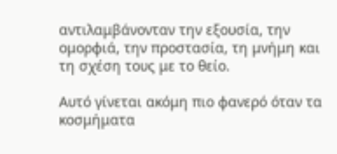αντιλαμβάνονταν την εξουσία, την ομορφιά, την προστασία, τη μνήμη και τη σχέση τους με το θείο.

Αυτό γίνεται ακόμη πιο φανερό όταν τα κοσμήματα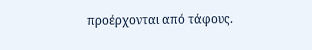προέρχονται από τάφους.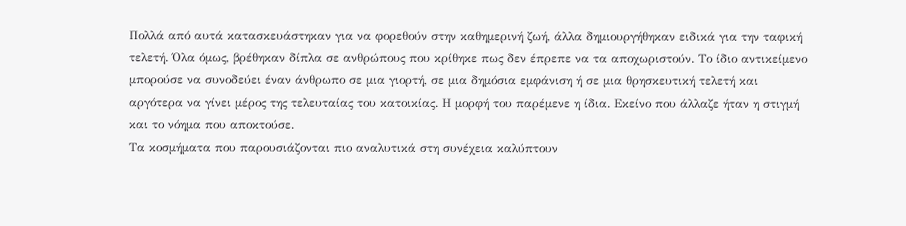Πολλά από αυτά κατασκευάστηκαν για να φορεθούν στην καθημερινή ζωή, άλλα δημιουργήθηκαν ειδικά για την ταφική τελετή. Όλα όμως, βρέθηκαν δίπλα σε ανθρώπους που κρίθηκε πως δεν έπρεπε να τα αποχωριστούν. Το ίδιο αντικείμενο μπορούσε να συνοδεύει έναν άνθρωπο σε μια γιορτή, σε μια δημόσια εμφάνιση ή σε μια θρησκευτική τελετή και αργότερα να γίνει μέρος της τελευταίας του κατοικίας. Η μορφή του παρέμενε η ίδια. Εκείνο που άλλαζε ήταν η στιγμή και το νόημα που αποκτούσε.
Τα κοσμήματα που παρουσιάζονται πιο αναλυτικά στη συνέχεια καλύπτουν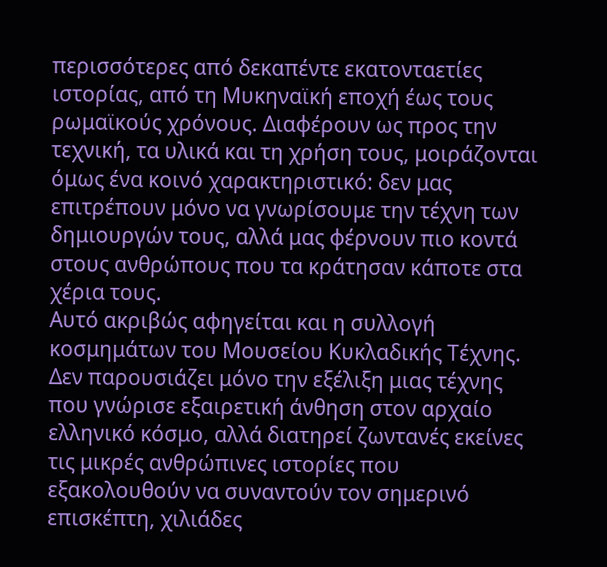περισσότερες από δεκαπέντε εκατονταετίες ιστορίας, από τη Μυκηναϊκή εποχή έως τους ρωμαϊκούς χρόνους. Διαφέρουν ως προς την τεχνική, τα υλικά και τη χρήση τους, μοιράζονται όμως ένα κοινό χαρακτηριστικό: δεν μας επιτρέπουν μόνο να γνωρίσουμε την τέχνη των δημιουργών τους, αλλά μας φέρνουν πιο κοντά στους ανθρώπους που τα κράτησαν κάποτε στα χέρια τους.
Αυτό ακριβώς αφηγείται και η συλλογή κοσμημάτων του Μουσείου Κυκλαδικής Τέχνης. Δεν παρουσιάζει μόνο την εξέλιξη μιας τέχνης που γνώρισε εξαιρετική άνθηση στον αρχαίο ελληνικό κόσμο, αλλά διατηρεί ζωντανές εκείνες τις μικρές ανθρώπινες ιστορίες που εξακολουθούν να συναντούν τον σημερινό επισκέπτη, χιλιάδες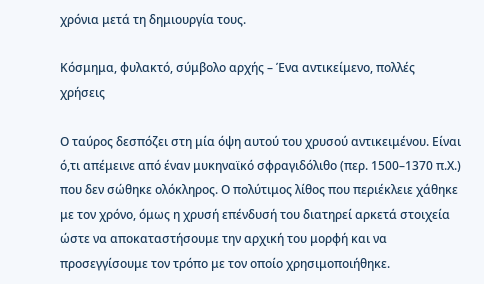χρόνια μετά τη δημιουργία τους.

Κόσμημα, φυλακτό, σύμβολο αρχής – Ένα αντικείμενο, πολλές χρήσεις

Ο ταύρος δεσπόζει στη μία όψη αυτού του χρυσού αντικειμένου. Είναι ό,τι απέμεινε από έναν μυκηναϊκό σφραγιδόλιθο (περ. 1500–1370 π.Χ.) που δεν σώθηκε ολόκληρος. Ο πολύτιμος λίθος που περιέκλειε χάθηκε με τον χρόνο, όμως η χρυσή επένδυσή του διατηρεί αρκετά στοιχεία ώστε να αποκαταστήσουμε την αρχική του μορφή και να προσεγγίσουμε τον τρόπο με τον οποίο χρησιμοποιήθηκε.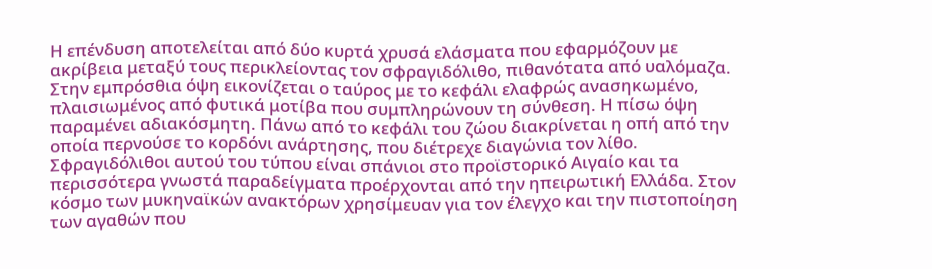Η επένδυση αποτελείται από δύο κυρτά χρυσά ελάσματα που εφαρμόζουν με ακρίβεια μεταξύ τους περικλείοντας τον σφραγιδόλιθο, πιθανότατα από υαλόμαζα. Στην εμπρόσθια όψη εικονίζεται ο ταύρος με το κεφάλι ελαφρώς ανασηκωμένο, πλαισιωμένος από φυτικά μοτίβα που συμπληρώνουν τη σύνθεση. Η πίσω όψη παραμένει αδιακόσμητη. Πάνω από το κεφάλι του ζώου διακρίνεται η οπή από την οποία περνούσε το κορδόνι ανάρτησης, που διέτρεχε διαγώνια τον λίθο.
Σφραγιδόλιθοι αυτού του τύπου είναι σπάνιοι στο προϊστορικό Αιγαίο και τα περισσότερα γνωστά παραδείγματα προέρχονται από την ηπειρωτική Ελλάδα. Στον κόσμο των μυκηναϊκών ανακτόρων χρησίμευαν για τον έλεγχο και την πιστοποίηση των αγαθών που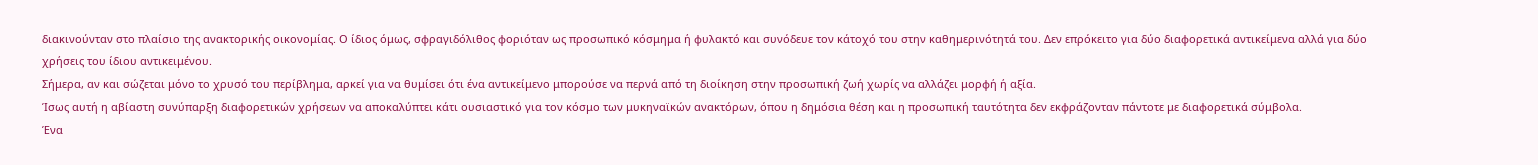διακινούνταν στο πλαίσιο της ανακτορικής οικονομίας. Ο ίδιος όμως, σφραγιδόλιθος φοριόταν ως προσωπικό κόσμημα ή φυλακτό και συνόδευε τον κάτοχό του στην καθημερινότητά του. Δεν επρόκειτο για δύο διαφορετικά αντικείμενα αλλά για δύο χρήσεις του ίδιου αντικειμένου.
Σήμερα, αν και σώζεται μόνο το χρυσό του περίβλημα, αρκεί για να θυμίσει ότι ένα αντικείμενο μπορούσε να περνά από τη διοίκηση στην προσωπική ζωή χωρίς να αλλάζει μορφή ή αξία.
Ίσως αυτή η αβίαστη συνύπαρξη διαφορετικών χρήσεων να αποκαλύπτει κάτι ουσιαστικό για τον κόσμο των μυκηναϊκών ανακτόρων, όπου η δημόσια θέση και η προσωπική ταυτότητα δεν εκφράζονταν πάντοτε με διαφορετικά σύμβολα.
Ένα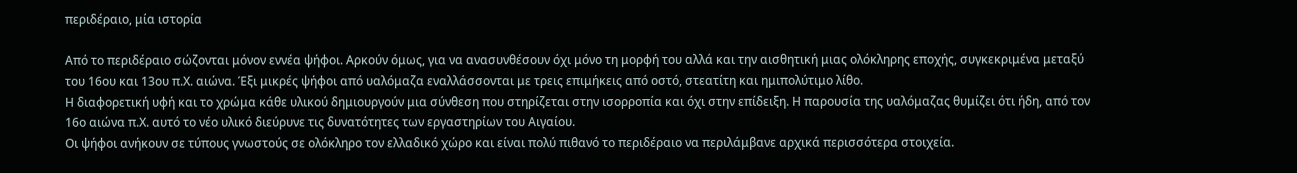περιδέραιο, μία ιστορία

Από το περιδέραιο σώζονται μόνον εννέα ψήφοι. Αρκούν όμως, για να ανασυνθέσουν όχι μόνο τη μορφή του αλλά και την αισθητική μιας ολόκληρης εποχής, συγκεκριμένα μεταξύ του 16ου και 13ου π.Χ. αιώνα. Έξι μικρές ψήφοι από υαλόμαζα εναλλάσσονται με τρεις επιμήκεις από οστό, στεατίτη και ημιπολύτιμο λίθο.
Η διαφορετική υφή και το χρώμα κάθε υλικού δημιουργούν μια σύνθεση που στηρίζεται στην ισορροπία και όχι στην επίδειξη. Η παρουσία της υαλόμαζας θυμίζει ότι ήδη, από τον 16ο αιώνα π.Χ. αυτό το νέο υλικό διεύρυνε τις δυνατότητες των εργαστηρίων του Αιγαίου.
Οι ψήφοι ανήκουν σε τύπους γνωστούς σε ολόκληρο τον ελλαδικό χώρο και είναι πολύ πιθανό το περιδέραιο να περιλάμβανε αρχικά περισσότερα στοιχεία.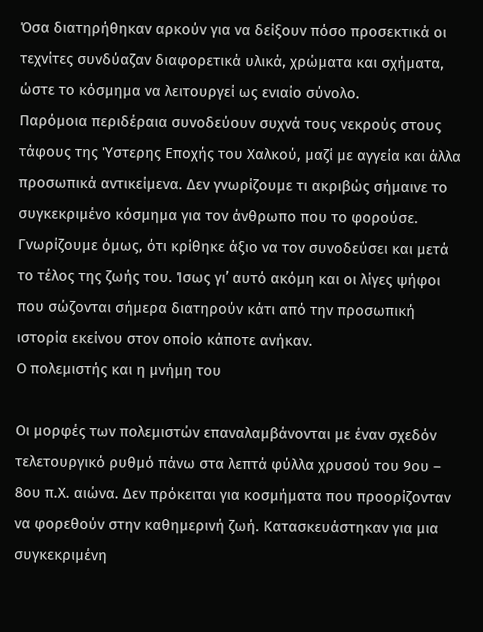Όσα διατηρήθηκαν αρκούν για να δείξουν πόσο προσεκτικά οι τεχνίτες συνδύαζαν διαφορετικά υλικά, χρώματα και σχήματα, ώστε το κόσμημα να λειτουργεί ως ενιαίο σύνολο.
Παρόμοια περιδέραια συνοδεύουν συχνά τους νεκρούς στους τάφους της Ύστερης Εποχής του Χαλκού, μαζί με αγγεία και άλλα προσωπικά αντικείμενα. Δεν γνωρίζουμε τι ακριβώς σήμαινε το συγκεκριμένο κόσμημα για τον άνθρωπο που το φορούσε. Γνωρίζουμε όμως, ότι κρίθηκε άξιο να τον συνοδεύσει και μετά το τέλος της ζωής του. Ίσως γι’ αυτό ακόμη και οι λίγες ψήφοι που σώζονται σήμερα διατηρούν κάτι από την προσωπική ιστορία εκείνου στον οποίο κάποτε ανήκαν.
Ο πολεμιστής και η μνήμη του

Οι μορφές των πολεμιστών επαναλαμβάνονται με έναν σχεδόν τελετουργικό ρυθμό πάνω στα λεπτά φύλλα χρυσού του 9ου – 8ου π.Χ. αιώνα. Δεν πρόκειται για κοσμήματα που προορίζονταν να φορεθούν στην καθημερινή ζωή. Κατασκευάστηκαν για μια συγκεκριμένη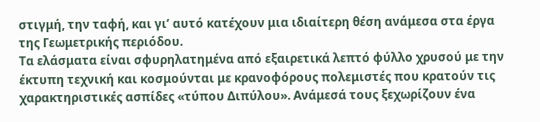στιγμή, την ταφή, και γι’ αυτό κατέχουν μια ιδιαίτερη θέση ανάμεσα στα έργα της Γεωμετρικής περιόδου.
Τα ελάσματα είναι σφυρηλατημένα από εξαιρετικά λεπτό φύλλο χρυσού με την έκτυπη τεχνική και κοσμούνται με κρανοφόρους πολεμιστές που κρατούν τις χαρακτηριστικές ασπίδες «τύπου Διπύλου». Ανάμεσά τους ξεχωρίζουν ένα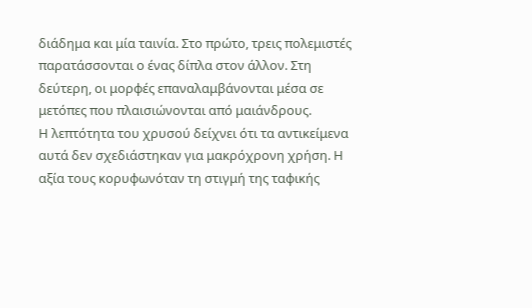διάδημα και μία ταινία. Στο πρώτο, τρεις πολεμιστές παρατάσσονται ο ένας δίπλα στον άλλον. Στη δεύτερη, οι μορφές επαναλαμβάνονται μέσα σε μετόπες που πλαισιώνονται από μαιάνδρους.
Η λεπτότητα του χρυσού δείχνει ότι τα αντικείμενα αυτά δεν σχεδιάστηκαν για μακρόχρονη χρήση. Η αξία τους κορυφωνόταν τη στιγμή της ταφικής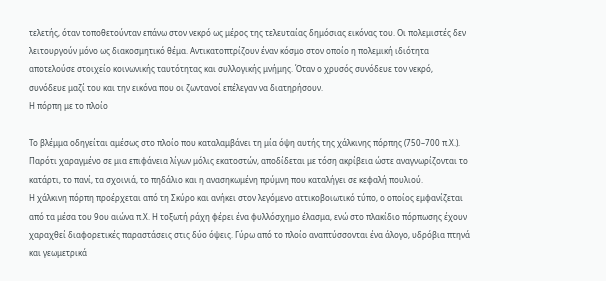τελετής, όταν τοποθετούνταν επάνω στον νεκρό ως μέρος της τελευταίας δημόσιας εικόνας του. Οι πολεμιστές δεν λειτουργούν μόνο ως διακοσμητικό θέμα. Αντικατοπτρίζουν έναν κόσμο στον οποίο η πολεμική ιδιότητα αποτελούσε στοιχείο κοινωνικής ταυτότητας και συλλογικής μνήμης. Όταν ο χρυσός συνόδευε τον νεκρό, συνόδευε μαζί του και την εικόνα που οι ζωντανοί επέλεγαν να διατηρήσουν.
Η πόρπη με το πλοίο

Το βλέμμα οδηγείται αμέσως στο πλοίο που καταλαμβάνει τη μία όψη αυτής της χάλκινης πόρπης (750–700 π.Χ.). Παρότι χαραγμένο σε μια επιφάνεια λίγων μόλις εκατοστών, αποδίδεται με τόση ακρίβεια ώστε αναγνωρίζονται το κατάρτι, το πανί, τα σχοινιά, το πηδάλιο και η ανασηκωμένη πρύμνη που καταλήγει σε κεφαλή πουλιού.
Η χάλκινη πόρπη προέρχεται από τη Σκύρο και ανήκει στον λεγόμενο αττικοβοιωτικό τύπο, ο οποίος εμφανίζεται από τα μέσα του 9ου αιώνα π.Χ. Η τοξωτή ράχη φέρει ένα φυλλόσχημο έλασμα, ενώ στο πλακίδιο πόρπωσης έχουν χαραχθεί διαφορετικές παραστάσεις στις δύο όψεις. Γύρω από το πλοίο αναπτύσσονται ένα άλογο, υδρόβια πτηνά και γεωμετρικά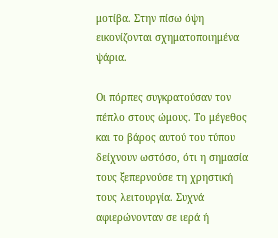μοτίβα. Στην πίσω όψη εικονίζονται σχηματοποιημένα ψάρια.

Οι πόρπες συγκρατούσαν τον πέπλο στους ώμους. Το μέγεθος και το βάρος αυτού του τύπου δείχνουν ωστόσο, ότι η σημασία τους ξεπερνούσε τη χρηστική τους λειτουργία. Συχνά αφιερώνονταν σε ιερά ή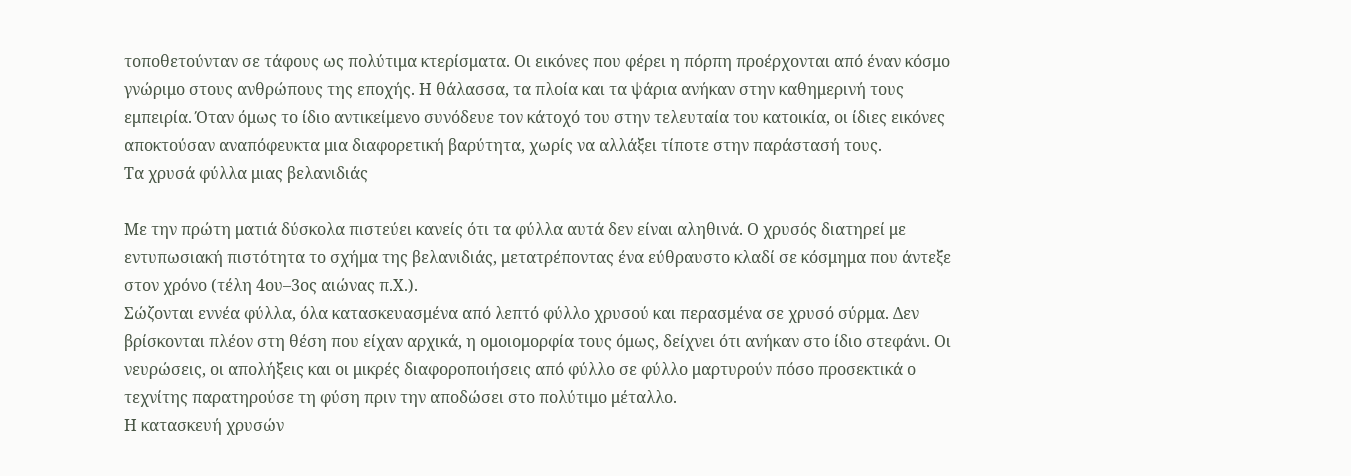τοποθετούνταν σε τάφους ως πολύτιμα κτερίσματα. Οι εικόνες που φέρει η πόρπη προέρχονται από έναν κόσμο γνώριμο στους ανθρώπους της εποχής. Η θάλασσα, τα πλοία και τα ψάρια ανήκαν στην καθημερινή τους εμπειρία. Όταν όμως το ίδιο αντικείμενο συνόδευε τον κάτοχό του στην τελευταία του κατοικία, οι ίδιες εικόνες αποκτούσαν αναπόφευκτα μια διαφορετική βαρύτητα, χωρίς να αλλάξει τίποτε στην παράστασή τους.
Τα χρυσά φύλλα μιας βελανιδιάς

Με την πρώτη ματιά δύσκολα πιστεύει κανείς ότι τα φύλλα αυτά δεν είναι αληθινά. Ο χρυσός διατηρεί με εντυπωσιακή πιστότητα το σχήμα της βελανιδιάς, μετατρέποντας ένα εύθραυστο κλαδί σε κόσμημα που άντεξε στον χρόνο (τέλη 4ου–3ος αιώνας π.Χ.).
Σώζονται εννέα φύλλα, όλα κατασκευασμένα από λεπτό φύλλο χρυσού και περασμένα σε χρυσό σύρμα. Δεν βρίσκονται πλέον στη θέση που είχαν αρχικά, η ομοιομορφία τους όμως, δείχνει ότι ανήκαν στο ίδιο στεφάνι. Οι νευρώσεις, οι απολήξεις και οι μικρές διαφοροποιήσεις από φύλλο σε φύλλο μαρτυρούν πόσο προσεκτικά ο τεχνίτης παρατηρούσε τη φύση πριν την αποδώσει στο πολύτιμο μέταλλο.
Η κατασκευή χρυσών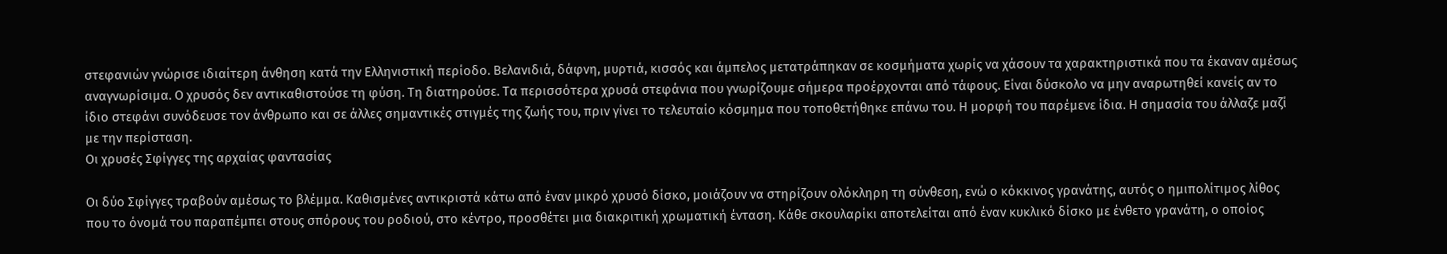στεφανιών γνώρισε ιδιαίτερη άνθηση κατά την Ελληνιστική περίοδο. Βελανιδιά, δάφνη, μυρτιά, κισσός και άμπελος μετατράπηκαν σε κοσμήματα χωρίς να χάσουν τα χαρακτηριστικά που τα έκαναν αμέσως αναγνωρίσιμα. Ο χρυσός δεν αντικαθιστούσε τη φύση. Τη διατηρούσε. Τα περισσότερα χρυσά στεφάνια που γνωρίζουμε σήμερα προέρχονται από τάφους. Είναι δύσκολο να μην αναρωτηθεί κανείς αν το ίδιο στεφάνι συνόδευσε τον άνθρωπο και σε άλλες σημαντικές στιγμές της ζωής του, πριν γίνει το τελευταίο κόσμημα που τοποθετήθηκε επάνω του. Η μορφή του παρέμενε ίδια. Η σημασία του άλλαζε μαζί με την περίσταση.
Οι χρυσές Σφίγγες της αρχαίας φαντασίας

Οι δύο Σφίγγες τραβούν αμέσως το βλέμμα. Καθισμένες αντικριστά κάτω από έναν μικρό χρυσό δίσκο, μοιάζουν να στηρίζουν ολόκληρη τη σύνθεση, ενώ ο κόκκινος γρανάτης, αυτός ο ημιπολίτιμος λίθος που το όνομά του παραπέμπει στους σπόρους του ροδιού, στο κέντρο, προσθέτει μια διακριτική χρωματική ένταση. Κάθε σκουλαρίκι αποτελείται από έναν κυκλικό δίσκο με ένθετο γρανάτη, ο οποίος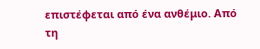επιστέφεται από ένα ανθέμιο. Από τη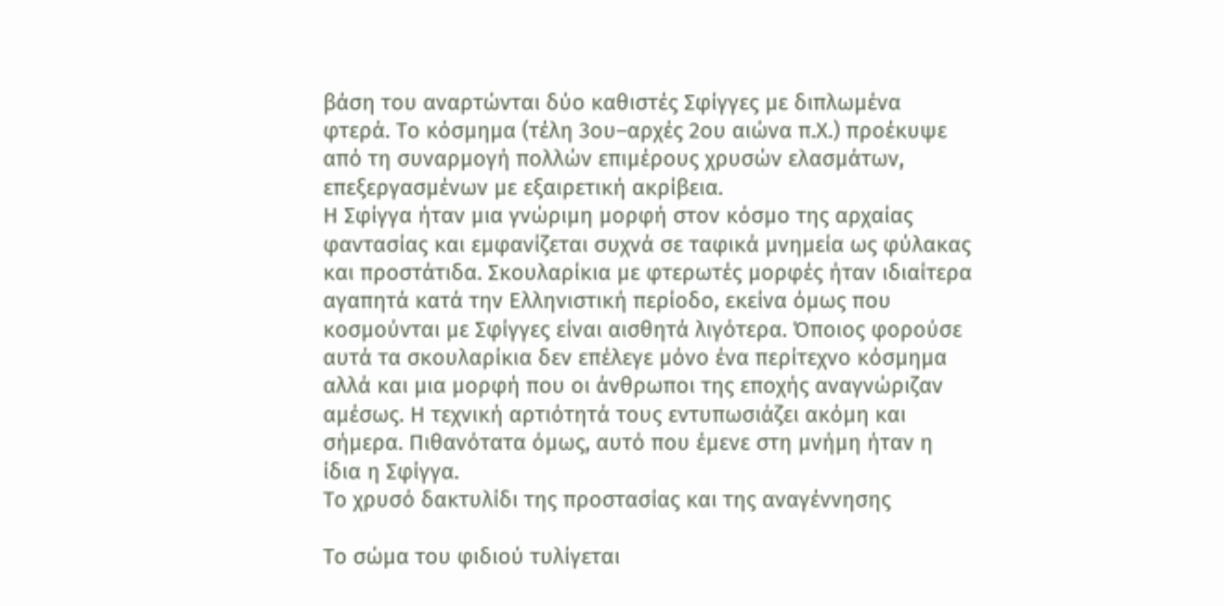βάση του αναρτώνται δύο καθιστές Σφίγγες με διπλωμένα φτερά. Το κόσμημα (τέλη 3ου–αρχές 2ου αιώνα π.Χ.) προέκυψε από τη συναρμογή πολλών επιμέρους χρυσών ελασμάτων, επεξεργασμένων με εξαιρετική ακρίβεια.
Η Σφίγγα ήταν μια γνώριμη μορφή στον κόσμο της αρχαίας φαντασίας και εμφανίζεται συχνά σε ταφικά μνημεία ως φύλακας και προστάτιδα. Σκουλαρίκια με φτερωτές μορφές ήταν ιδιαίτερα αγαπητά κατά την Ελληνιστική περίοδο, εκείνα όμως που κοσμούνται με Σφίγγες είναι αισθητά λιγότερα. Όποιος φορούσε αυτά τα σκουλαρίκια δεν επέλεγε μόνο ένα περίτεχνο κόσμημα αλλά και μια μορφή που οι άνθρωποι της εποχής αναγνώριζαν αμέσως. Η τεχνική αρτιότητά τους εντυπωσιάζει ακόμη και σήμερα. Πιθανότατα όμως, αυτό που έμενε στη μνήμη ήταν η ίδια η Σφίγγα.
Το χρυσό δακτυλίδι της προστασίας και της αναγέννησης

Το σώμα του φιδιού τυλίγεται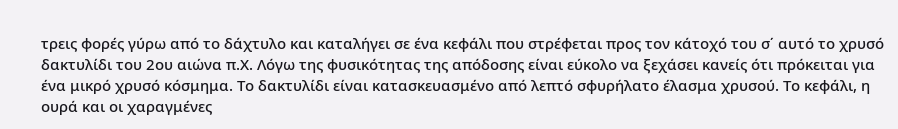τρεις φορές γύρω από το δάχτυλο και καταλήγει σε ένα κεφάλι που στρέφεται προς τον κάτοχό του σ΄ αυτό το χρυσό δακτυλίδι του 2ου αιώνα π.Χ. Λόγω της φυσικότητας της απόδοσης είναι εύκολο να ξεχάσει κανείς ότι πρόκειται για ένα μικρό χρυσό κόσμημα. Το δακτυλίδι είναι κατασκευασμένο από λεπτό σφυρήλατο έλασμα χρυσού. Το κεφάλι, η ουρά και οι χαραγμένες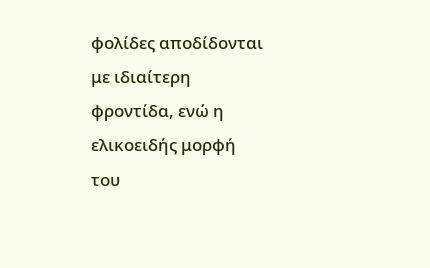φολίδες αποδίδονται με ιδιαίτερη φροντίδα, ενώ η ελικοειδής μορφή του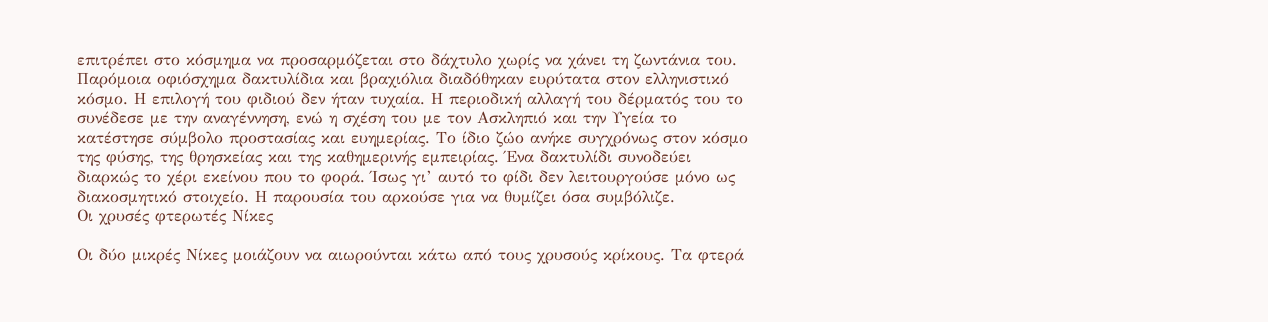επιτρέπει στο κόσμημα να προσαρμόζεται στο δάχτυλο χωρίς να χάνει τη ζωντάνια του.
Παρόμοια οφιόσχημα δακτυλίδια και βραχιόλια διαδόθηκαν ευρύτατα στον ελληνιστικό κόσμο. Η επιλογή του φιδιού δεν ήταν τυχαία. Η περιοδική αλλαγή του δέρματός του το συνέδεσε με την αναγέννηση, ενώ η σχέση του με τον Ασκληπιό και την Υγεία το κατέστησε σύμβολο προστασίας και ευημερίας. Το ίδιο ζώο ανήκε συγχρόνως στον κόσμο της φύσης, της θρησκείας και της καθημερινής εμπειρίας. Ένα δακτυλίδι συνοδεύει διαρκώς το χέρι εκείνου που το φορά. Ίσως γι’ αυτό το φίδι δεν λειτουργούσε μόνο ως διακοσμητικό στοιχείο. Η παρουσία του αρκούσε για να θυμίζει όσα συμβόλιζε.
Οι χρυσές φτερωτές Νίκες

Οι δύο μικρές Νίκες μοιάζουν να αιωρούνται κάτω από τους χρυσούς κρίκους. Τα φτερά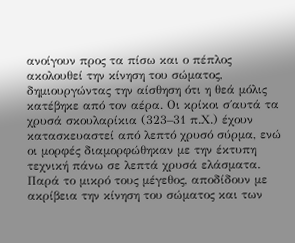ανοίγουν προς τα πίσω και ο πέπλος ακολουθεί την κίνηση του σώματος, δημιουργώντας την αίσθηση ότι η θεά μόλις κατέβηκε από τον αέρα. Οι κρίκοι σ΄αυτά τα χρυσά σκουλαρίκια (323–31 π.Χ.) έχουν κατασκευαστεί από λεπτό χρυσό σύρμα, ενώ οι μορφές διαμορφώθηκαν με την έκτυπη τεχνική πάνω σε λεπτά χρυσά ελάσματα. Παρά το μικρό τους μέγεθος, αποδίδουν με ακρίβεια την κίνηση του σώματος και των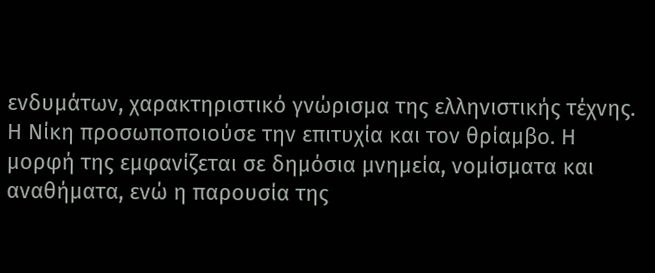ενδυμάτων, χαρακτηριστικό γνώρισμα της ελληνιστικής τέχνης.
Η Νίκη προσωποποιούσε την επιτυχία και τον θρίαμβο. Η μορφή της εμφανίζεται σε δημόσια μνημεία, νομίσματα και αναθήματα, ενώ η παρουσία της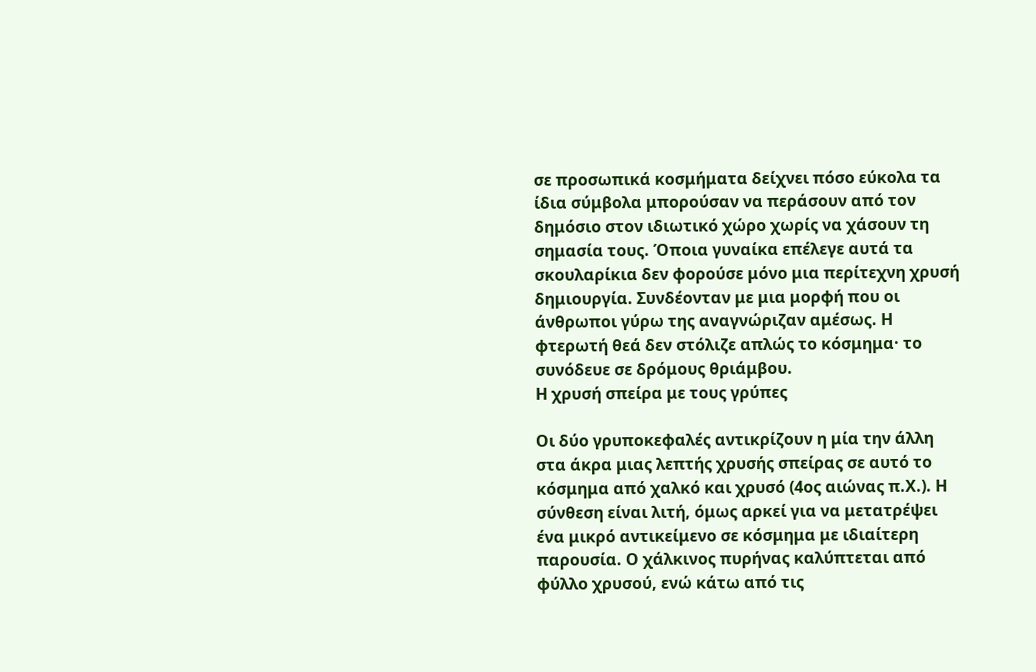σε προσωπικά κοσμήματα δείχνει πόσο εύκολα τα ίδια σύμβολα μπορούσαν να περάσουν από τον δημόσιο στον ιδιωτικό χώρο χωρίς να χάσουν τη σημασία τους. Όποια γυναίκα επέλεγε αυτά τα σκουλαρίκια δεν φορούσε μόνο μια περίτεχνη χρυσή δημιουργία. Συνδέονταν με μια μορφή που οι άνθρωποι γύρω της αναγνώριζαν αμέσως. Η φτερωτή θεά δεν στόλιζε απλώς το κόσμημα· το συνόδευε σε δρόμους θριάμβου.
Η χρυσή σπείρα με τους γρύπες

Οι δύο γρυποκεφαλές αντικρίζουν η μία την άλλη στα άκρα μιας λεπτής χρυσής σπείρας σε αυτό το κόσμημα από χαλκό και χρυσό (4ος αιώνας π.Χ.). Η σύνθεση είναι λιτή, όμως αρκεί για να μετατρέψει ένα μικρό αντικείμενο σε κόσμημα με ιδιαίτερη παρουσία. Ο χάλκινος πυρήνας καλύπτεται από φύλλο χρυσού, ενώ κάτω από τις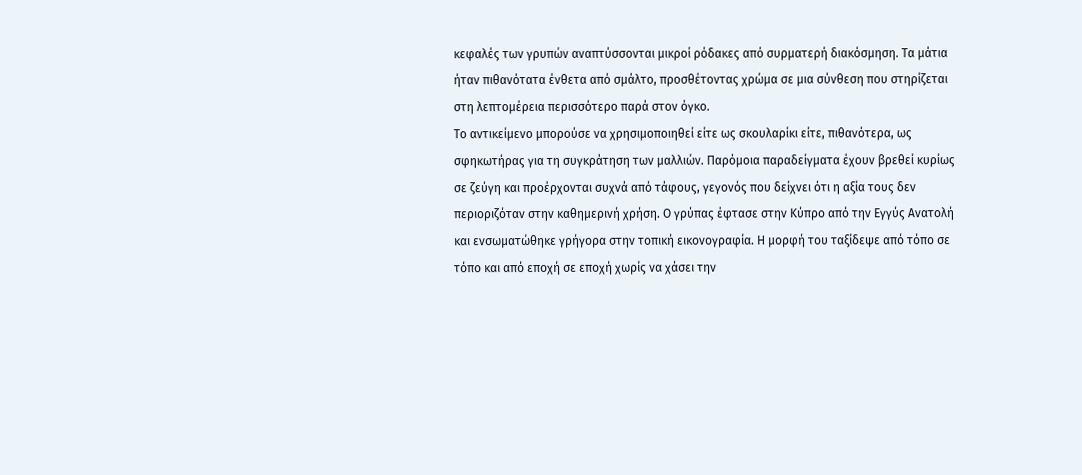κεφαλές των γρυπών αναπτύσσονται μικροί ρόδακες από συρματερή διακόσμηση. Τα μάτια ήταν πιθανότατα ένθετα από σμάλτο, προσθέτοντας χρώμα σε μια σύνθεση που στηρίζεται στη λεπτομέρεια περισσότερο παρά στον όγκο.
Το αντικείμενο μπορούσε να χρησιμοποιηθεί είτε ως σκουλαρίκι είτε, πιθανότερα, ως σφηκωτήρας για τη συγκράτηση των μαλλιών. Παρόμοια παραδείγματα έχουν βρεθεί κυρίως σε ζεύγη και προέρχονται συχνά από τάφους, γεγονός που δείχνει ότι η αξία τους δεν περιοριζόταν στην καθημερινή χρήση. Ο γρύπας έφτασε στην Κύπρο από την Εγγύς Ανατολή και ενσωματώθηκε γρήγορα στην τοπική εικονογραφία. Η μορφή του ταξίδεψε από τόπο σε τόπο και από εποχή σε εποχή χωρίς να χάσει την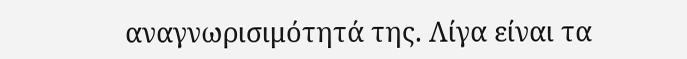αναγνωρισιμότητά της. Λίγα είναι τα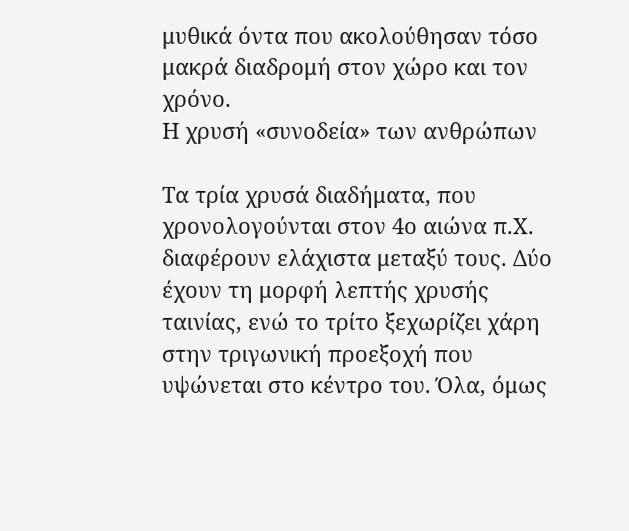μυθικά όντα που ακολούθησαν τόσο μακρά διαδρομή στον χώρο και τον χρόνο.
Η χρυσή «συνοδεία» των ανθρώπων

Τα τρία χρυσά διαδήματα, που χρονολογούνται στον 4ο αιώνα π.Χ. διαφέρουν ελάχιστα μεταξύ τους. Δύο έχουν τη μορφή λεπτής χρυσής ταινίας, ενώ το τρίτο ξεχωρίζει χάρη στην τριγωνική προεξοχή που υψώνεται στο κέντρο του. Όλα, όμως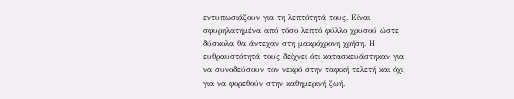εντυπωσιάζουν για τη λεπτότητά τους. Είναι σφυρηλατημένα από τόσο λεπτό φύλλο χρυσού ώστε δύσκολα θα άντεχαν στη μακρόχρονη χρήση. Η ευθραυστότητά τους δείχνει ότι κατασκευάστηκαν για να συνοδεύσουν τον νεκρό στην ταφική τελετή και όχι για να φορεθούν στην καθημερινή ζωή.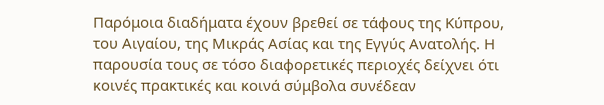Παρόμοια διαδήματα έχουν βρεθεί σε τάφους της Κύπρου, του Αιγαίου, της Μικράς Ασίας και της Εγγύς Ανατολής. Η παρουσία τους σε τόσο διαφορετικές περιοχές δείχνει ότι κοινές πρακτικές και κοινά σύμβολα συνέδεαν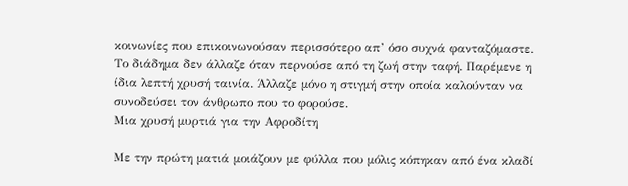κοινωνίες που επικοινωνούσαν περισσότερο απ’ όσο συχνά φανταζόμαστε. Το διάδημα δεν άλλαζε όταν περνούσε από τη ζωή στην ταφή. Παρέμενε η ίδια λεπτή χρυσή ταινία. Άλλαζε μόνο η στιγμή στην οποία καλούνταν να συνοδεύσει τον άνθρωπο που το φορούσε.
Μια χρυσή μυρτιά για την Αφροδίτη

Με την πρώτη ματιά μοιάζουν με φύλλα που μόλις κόπηκαν από ένα κλαδί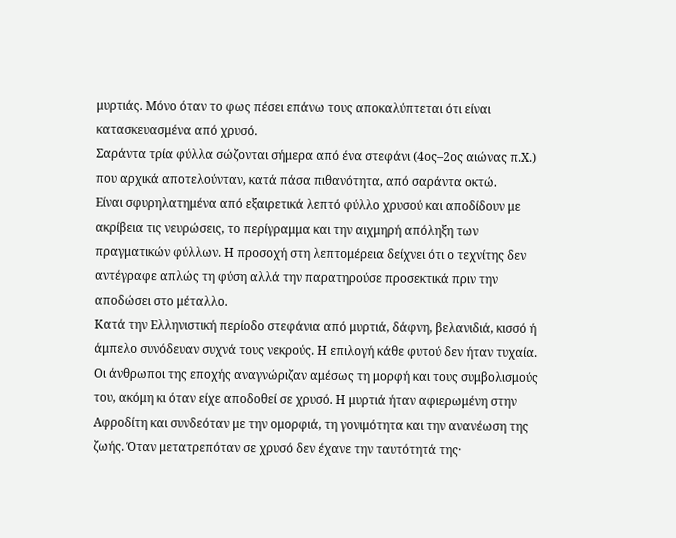μυρτιάς. Μόνο όταν το φως πέσει επάνω τους αποκαλύπτεται ότι είναι κατασκευασμένα από χρυσό.
Σαράντα τρία φύλλα σώζονται σήμερα από ένα στεφάνι (4ος–2ος αιώνας π.Χ.) που αρχικά αποτελούνταν, κατά πάσα πιθανότητα, από σαράντα οκτώ.
Είναι σφυρηλατημένα από εξαιρετικά λεπτό φύλλο χρυσού και αποδίδουν με ακρίβεια τις νευρώσεις, το περίγραμμα και την αιχμηρή απόληξη των πραγματικών φύλλων. Η προσοχή στη λεπτομέρεια δείχνει ότι ο τεχνίτης δεν αντέγραφε απλώς τη φύση αλλά την παρατηρούσε προσεκτικά πριν την αποδώσει στο μέταλλο.
Κατά την Ελληνιστική περίοδο στεφάνια από μυρτιά, δάφνη, βελανιδιά, κισσό ή άμπελο συνόδευαν συχνά τους νεκρούς. Η επιλογή κάθε φυτού δεν ήταν τυχαία. Οι άνθρωποι της εποχής αναγνώριζαν αμέσως τη μορφή και τους συμβολισμούς του, ακόμη κι όταν είχε αποδοθεί σε χρυσό. Η μυρτιά ήταν αφιερωμένη στην Αφροδίτη και συνδεόταν με την ομορφιά, τη γονιμότητα και την ανανέωση της ζωής. Όταν μετατρεπόταν σε χρυσό δεν έχανε την ταυτότητά της·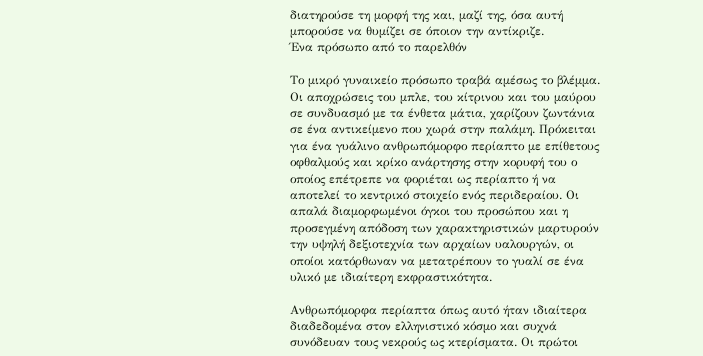διατηρούσε τη μορφή της και, μαζί της, όσα αυτή μπορούσε να θυμίζει σε όποιον την αντίκριζε.
Ένα πρόσωπο από το παρελθόν

Το μικρό γυναικείο πρόσωπο τραβά αμέσως το βλέμμα. Οι αποχρώσεις του μπλε, του κίτρινου και του μαύρου σε συνδυασμό με τα ένθετα μάτια, χαρίζουν ζωντάνια σε ένα αντικείμενο που χωρά στην παλάμη. Πρόκειται για ένα γυάλινο ανθρωπόμορφο περίαπτο με επίθετους οφθαλμούς και κρίκο ανάρτησης στην κορυφή του ο οποίος επέτρεπε να φοριέται ως περίαπτο ή να αποτελεί το κεντρικό στοιχείο ενός περιδεραίου. Οι απαλά διαμορφωμένοι όγκοι του προσώπου και η προσεγμένη απόδοση των χαρακτηριστικών μαρτυρούν την υψηλή δεξιοτεχνία των αρχαίων υαλουργών, οι οποίοι κατόρθωναν να μετατρέπουν το γυαλί σε ένα υλικό με ιδιαίτερη εκφραστικότητα.

Ανθρωπόμορφα περίαπτα όπως αυτό ήταν ιδιαίτερα διαδεδομένα στον ελληνιστικό κόσμο και συχνά συνόδευαν τους νεκρούς ως κτερίσματα. Οι πρώτοι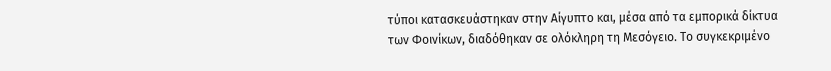τύποι κατασκευάστηκαν στην Αίγυπτο και, μέσα από τα εμπορικά δίκτυα των Φοινίκων, διαδόθηκαν σε ολόκληρη τη Μεσόγειο. Το συγκεκριμένο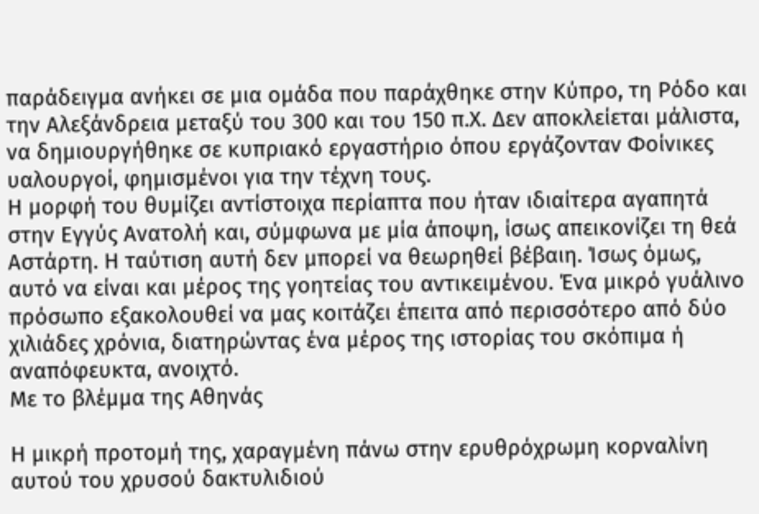παράδειγμα ανήκει σε μια ομάδα που παράχθηκε στην Κύπρο, τη Ρόδο και την Αλεξάνδρεια μεταξύ του 300 και του 150 π.Χ. Δεν αποκλείεται μάλιστα, να δημιουργήθηκε σε κυπριακό εργαστήριο όπου εργάζονταν Φοίνικες υαλουργοί, φημισμένοι για την τέχνη τους.
Η μορφή του θυμίζει αντίστοιχα περίαπτα που ήταν ιδιαίτερα αγαπητά στην Εγγύς Ανατολή και, σύμφωνα με μία άποψη, ίσως απεικονίζει τη θεά Αστάρτη. Η ταύτιση αυτή δεν μπορεί να θεωρηθεί βέβαιη. Ίσως όμως, αυτό να είναι και μέρος της γοητείας του αντικειμένου. Ένα μικρό γυάλινο πρόσωπο εξακολουθεί να μας κοιτάζει έπειτα από περισσότερο από δύο χιλιάδες χρόνια, διατηρώντας ένα μέρος της ιστορίας του σκόπιμα ή αναπόφευκτα, ανοιχτό.
Με το βλέμμα της Αθηνάς

Η μικρή προτομή της, χαραγμένη πάνω στην ερυθρόχρωμη κορναλίνη αυτού του χρυσού δακτυλιδιού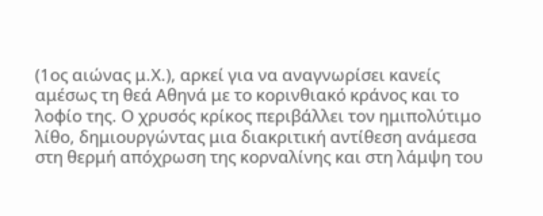(1ος αιώνας μ.Χ.), αρκεί για να αναγνωρίσει κανείς αμέσως τη θεά Αθηνά με το κορινθιακό κράνος και το λοφίο της. Ο χρυσός κρίκος περιβάλλει τον ημιπολύτιμο λίθο, δημιουργώντας μια διακριτική αντίθεση ανάμεσα στη θερμή απόχρωση της κορναλίνης και στη λάμψη του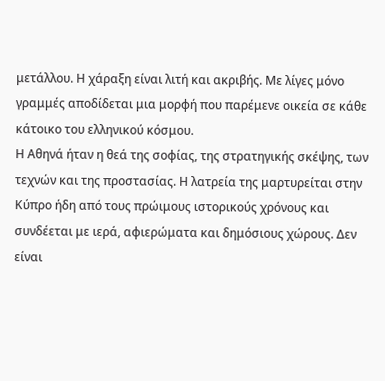μετάλλου. Η χάραξη είναι λιτή και ακριβής. Με λίγες μόνο γραμμές αποδίδεται μια μορφή που παρέμενε οικεία σε κάθε κάτοικο του ελληνικού κόσμου.
Η Αθηνά ήταν η θεά της σοφίας, της στρατηγικής σκέψης, των τεχνών και της προστασίας. Η λατρεία της μαρτυρείται στην Κύπρο ήδη από τους πρώιμους ιστορικούς χρόνους και συνδέεται με ιερά, αφιερώματα και δημόσιους χώρους. Δεν είναι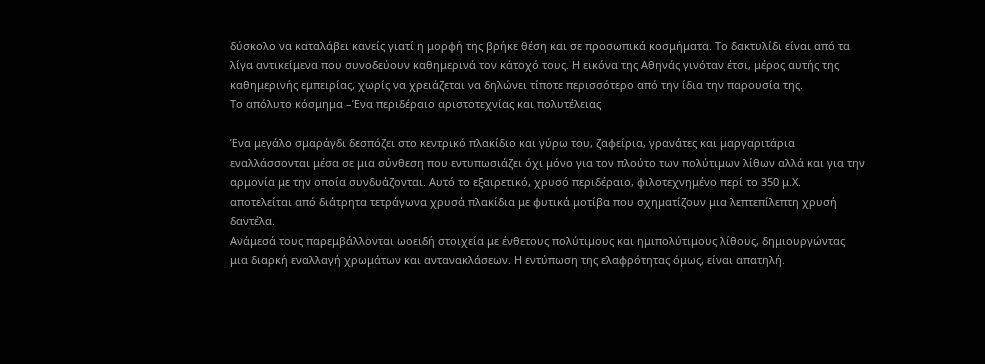δύσκολο να καταλάβει κανείς γιατί η μορφή της βρήκε θέση και σε προσωπικά κοσμήματα. Το δακτυλίδι είναι από τα λίγα αντικείμενα που συνοδεύουν καθημερινά τον κάτοχό τους. Η εικόνα της Αθηνάς γινόταν έτσι, μέρος αυτής της καθημερινής εμπειρίας, χωρίς να χρειάζεται να δηλώνει τίποτε περισσότερο από την ίδια την παρουσία της.
Το απόλυτο κόσμημα –Ένα περιδέραιο αριστοτεχνίας και πολυτέλειας

Ένα μεγάλο σμαράγδι δεσπόζει στο κεντρικό πλακίδιο και γύρω του, ζαφείρια, γρανάτες και μαργαριτάρια εναλλάσσονται μέσα σε μια σύνθεση που εντυπωσιάζει όχι μόνο για τον πλούτο των πολύτιμων λίθων αλλά και για την αρμονία με την οποία συνδυάζονται. Αυτό το εξαιρετικό, χρυσό περιδέραιο, φιλοτεχνημένο περί το 350 μ.Χ. αποτελείται από διάτρητα τετράγωνα χρυσά πλακίδια με φυτικά μοτίβα που σχηματίζουν μια λεπτεπίλεπτη χρυσή δαντέλα.
Ανάμεσά τους παρεμβάλλονται ωοειδή στοιχεία με ένθετους πολύτιμους και ημιπολύτιμους λίθους, δημιουργώντας μια διαρκή εναλλαγή χρωμάτων και αντανακλάσεων. Η εντύπωση της ελαφρότητας όμως, είναι απατηλή.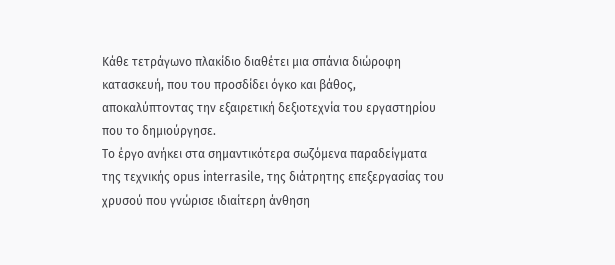Κάθε τετράγωνο πλακίδιο διαθέτει μια σπάνια διώροφη κατασκευή, που του προσδίδει όγκο και βάθος, αποκαλύπτοντας την εξαιρετική δεξιοτεχνία του εργαστηρίου που το δημιούργησε.
Το έργο ανήκει στα σημαντικότερα σωζόμενα παραδείγματα της τεχνικής opus interrasile, της διάτρητης επεξεργασίας του χρυσού που γνώρισε ιδιαίτερη άνθηση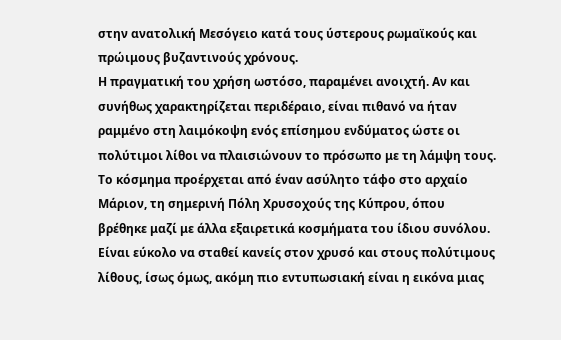στην ανατολική Μεσόγειο κατά τους ύστερους ρωμαϊκούς και πρώιμους βυζαντινούς χρόνους.
Η πραγματική του χρήση ωστόσο, παραμένει ανοιχτή. Αν και συνήθως χαρακτηρίζεται περιδέραιο, είναι πιθανό να ήταν ραμμένο στη λαιμόκοψη ενός επίσημου ενδύματος ώστε οι πολύτιμοι λίθοι να πλαισιώνουν το πρόσωπο με τη λάμψη τους.
Το κόσμημα προέρχεται από έναν ασύλητο τάφο στο αρχαίο Μάριον, τη σημερινή Πόλη Χρυσοχούς της Κύπρου, όπου βρέθηκε μαζί με άλλα εξαιρετικά κοσμήματα του ίδιου συνόλου. Είναι εύκολο να σταθεί κανείς στον χρυσό και στους πολύτιμους λίθους, ίσως όμως, ακόμη πιο εντυπωσιακή είναι η εικόνα μιας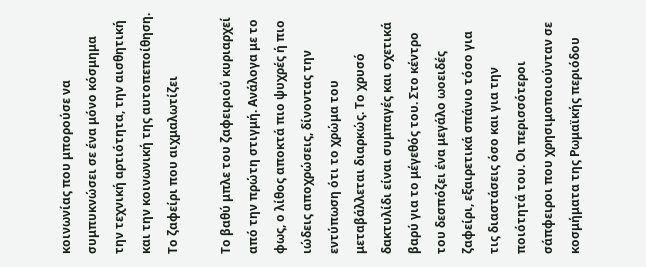κοινωνίας που μπορούσε να συμπυκνώσει σε ένα μόνο κόσμημα την τεχνική αρτιότητα, την αισθητική και την κοινωνική της αυτοπεποίθηση.
Το ζαφείρι που αιχμαλωτίζει

Το βαθύ μπλε του ζαφειριού κυριαρχεί από την πρώτη στιγμή. Ανάλογα με το φως, ο λίθος αποκτά πιο ψυχρές ή πιο ιώδεις αποχρώσεις, δίνοντας την εντύπωση ότι το χρώμα του μεταβάλλεται διαρκώς. Το χρυσό δακτυλίδι είναι συμπαγές και σχετικά βαρύ για το μέγεθός του. Στο κέντρο του δεσπόζει ένα μεγάλο ωοειδές ζαφείρι, εξαιρετικά σπάνιο τόσο για τις διαστάσεις όσο και για την ποιότητά του. Οι περισσότεροι σάπφειροι που χρησιμοποιούνταν σε κοσμήματα της Ρωμαϊκής περιόδου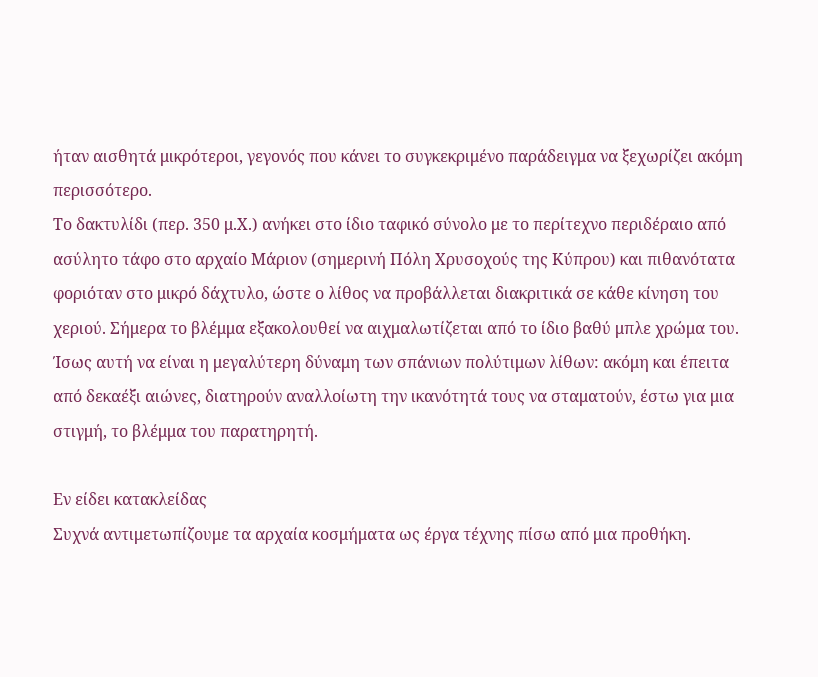ήταν αισθητά μικρότεροι, γεγονός που κάνει το συγκεκριμένο παράδειγμα να ξεχωρίζει ακόμη περισσότερο.
Το δακτυλίδι (περ. 350 μ.Χ.) ανήκει στο ίδιο ταφικό σύνολο με το περίτεχνο περιδέραιο από ασύλητο τάφο στο αρχαίο Μάριον (σημερινή Πόλη Χρυσοχούς της Κύπρου) και πιθανότατα φοριόταν στο μικρό δάχτυλο, ώστε ο λίθος να προβάλλεται διακριτικά σε κάθε κίνηση του χεριού. Σήμερα το βλέμμα εξακολουθεί να αιχμαλωτίζεται από το ίδιο βαθύ μπλε χρώμα του.
Ίσως αυτή να είναι η μεγαλύτερη δύναμη των σπάνιων πολύτιμων λίθων: ακόμη και έπειτα από δεκαέξι αιώνες, διατηρούν αναλλοίωτη την ικανότητά τους να σταματούν, έστω για μια στιγμή, το βλέμμα του παρατηρητή.

Εν είδει κατακλείδας
Συχνά αντιμετωπίζουμε τα αρχαία κοσμήματα ως έργα τέχνης πίσω από μια προθήκη.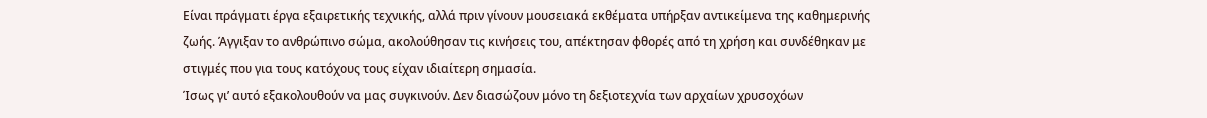Είναι πράγματι έργα εξαιρετικής τεχνικής, αλλά πριν γίνουν μουσειακά εκθέματα υπήρξαν αντικείμενα της καθημερινής ζωής. Άγγιξαν το ανθρώπινο σώμα, ακολούθησαν τις κινήσεις του, απέκτησαν φθορές από τη χρήση και συνδέθηκαν με στιγμές που για τους κατόχους τους είχαν ιδιαίτερη σημασία.
Ίσως γι’ αυτό εξακολουθούν να μας συγκινούν. Δεν διασώζουν μόνο τη δεξιοτεχνία των αρχαίων χρυσοχόων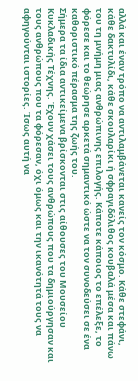αλλά και έναν τρόπο να αντιλαμβάνεται κανείς τον κόσμο. Κάθε στεφάνι, κάθε δακτυλίδι, κάθε σκουλαρίκι ή σφραγιδόλιθος κουβαλά μέσα και πάνω του τη μνήμη μιας ανθρώπινης επιλογής. Κάποτε κάποιος το επέλεξε, το φόρεσε και το θεώρησε αρκετά σημαντικό ώστε να τον συνοδεύσει σε ένα καθοριστικό πέρασμα της ζωής του.
Σήμερα τα ίδια αντικείμενα βρίσκονται στις αίθουσες του Μουσείου Κυκλαδικής Τέχνης. Έχουν χάσει τους ανθρώπους που τα δημιούργησαν και τους ανθρώπους που τα φόρεσαν, όχι όμως και την ικανότητά τους να αφηγούνται ιστορίες. Ίσως αυτή να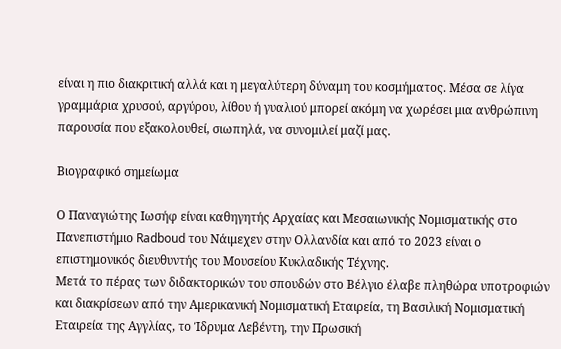είναι η πιο διακριτική αλλά και η μεγαλύτερη δύναμη του κοσμήματος. Μέσα σε λίγα γραμμάρια χρυσού, αργύρου, λίθου ή γυαλιού μπορεί ακόμη να χωρέσει μια ανθρώπινη παρουσία που εξακολουθεί, σιωπηλά, να συνομιλεί μαζί μας.

Βιογραφικό σημείωμα

Ο Παναγιώτης Ιωσήφ είναι καθηγητής Αρχαίας και Μεσαιωνικής Νομισματικής στο Πανεπιστήμιο Radboud του Νάιμεχεν στην Ολλανδία και από το 2023 είναι ο επιστημονικός διευθυντής του Μουσείου Κυκλαδικής Τέχνης.
Μετά το πέρας των διδακτορικών του σπουδών στο Βέλγιο έλαβε πληθώρα υποτροφιών και διακρίσεων από την Αμερικανική Νομισματική Εταιρεία, τη Βασιλική Νομισματική Εταιρεία της Αγγλίας, το Ίδρυμα Λεβέντη, την Πρωσική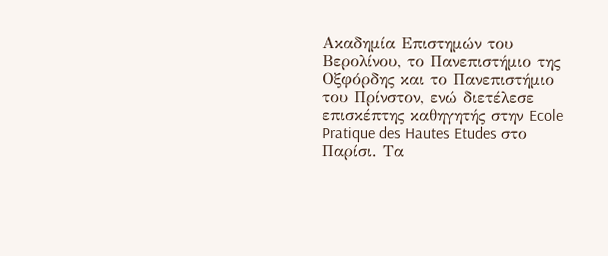Ακαδημία Επιστημών του Βερολίνου, το Πανεπιστήμιο της Οξφόρδης και το Πανεπιστήμιο του Πρίνστον, ενώ διετέλεσε επισκέπτης καθηγητής στην Ecole Pratique des Hautes Etudes στο Παρίσι. Τα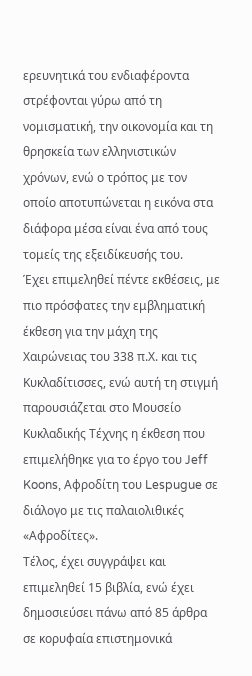ερευνητικά του ενδιαφέροντα στρέφονται γύρω από τη νομισματική, την οικονομία και τη θρησκεία των ελληνιστικών χρόνων, ενώ ο τρόπος με τον οποίο αποτυπώνεται η εικόνα στα διάφορα μέσα είναι ένα από τους τομείς της εξειδίκευσής του.
Έχει επιμεληθεί πέντε εκθέσεις, με πιο πρόσφατες την εμβληματική έκθεση για την μάχη της Χαιρώνειας του 338 π.Χ. και τις Κυκλαδίτισσες, ενώ αυτή τη στιγμή παρουσιάζεται στο Μουσείο Κυκλαδικής Τέχνης η έκθεση που επιμελήθηκε για το έργο του Jeff Koons, Αφροδίτη του Lespugue σε διάλογο με τις παλαιολιθικές «Αφροδίτες».
Τέλος, έχει συγγράψει και επιμεληθεί 15 βιβλία, ενώ έχει δημοσιεύσει πάνω από 85 άρθρα σε κορυφαία επιστημονικά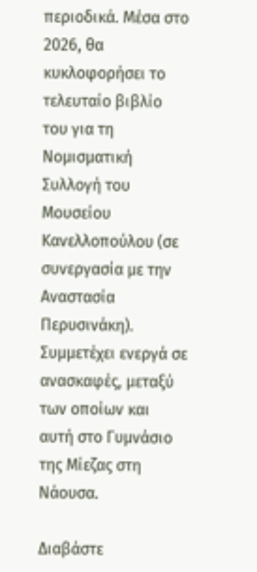περιοδικά. Μέσα στο 2026, θα κυκλοφορήσει το τελευταίο βιβλίο του για τη Νομισματική Συλλογή του Μουσείου Κανελλοπούλου (σε συνεργασία με την Αναστασία Περυσινάκη). Συμμετέχει ενεργά σε ανασκαφές, μεταξύ των οποίων και αυτή στο Γυμνάσιο της Μίεζας στη Νάουσα.

Διαβάστε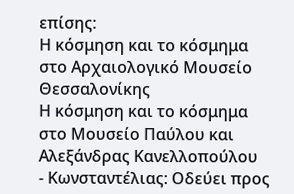επίσης:
Η κόσμηση και το κόσμημα στο Αρχαιολογικό Μουσείο Θεσσαλονίκης
Η κόσμηση και το κόσμημα στο Μουσείο Παύλου και Αλεξάνδρας Κανελλοπούλου
- Κωνσταντέλιας: Οδεύει προς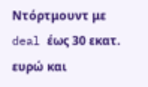Ντόρτμουντ με deal έως 30 εκατ. ευρώ και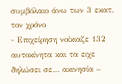συμβόλαιο άνω των 3 εκατ. τον χρόνο
- Επιχείρηση νοίκιαζε 132 αυτοκίνητα και τα ειχε δηλώσει σε… ακινησία –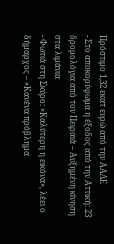Πρόστιμο 1,32 εκατ ευρώ από την ΑΑΔΕ
- Στο αποκορύφωμα η έξοδος από την Αττική: 23 δρομολόγια από τον Πειραιά – Αυξημένη κίνηση στα λιμάνια
- Φωτιά στη Σκύρο: «Καλύτερη η εικόνα», λέει ο δήμαρχος – «Κανένα πρόβλημα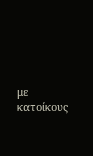με κατοίκους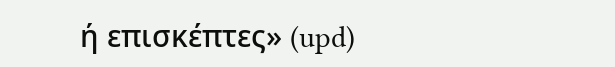ή επισκέπτες» (upd)